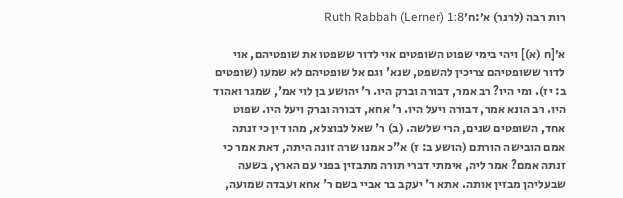רות רבה (לרנר) א׳:ח׳Ruth Rabbah (Lerner) 1:8

א׳[ח (א)] ויהי בימי שפוט השופטים אוי לדור ששפטו את שופטיהם, אוי לדור ששופטיהם צריכין להשפט, שנא' וגם אל שופטיהם לא שמעו (שופטים ב: יז). ומי היו? רב אמר, דבורה וברק היו. ר' יהושע בן לוי אמ', שמגר ואהוד היו. רב הונא אמר, דבורה ויעל היו. ר' אחא, דבורה וברק ויעל היו. שפוט אחד, השופטים שנים, הרי שלשה. (ב) ר' שאל לבוצלא, מהו דין כי זנתה אמם הובישה הורתם (הושע ב: ז) א"כ אמנו שרה זונה היתה, דאת אמר כי זנתה אמם? אמר ליה, אימתי דברי תורה מתבזין בפני עם הארץ, בשעה שבעליהן מבזין אותה. אתא ר' יעקב בר אביי בשם ר' אחא ועבדה שמועה,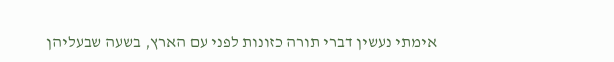אימתי נעשין דברי תורה כזונות לפני עם הארץ, בשעה שבעליהן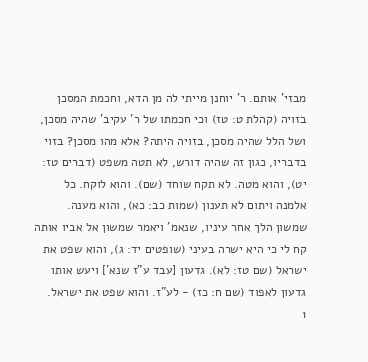מבזי' אותם. ר' יוחנן מייתי לה מן הדא, וחכמת המסכן בזויה (קהלת ט: טז) וכי חכמתו של ר' עקיב' שהיה מסכן, ושל הלל שהיה מסכן, בזויה היתה? אלא מהו מסכן? בזוי בדבריו, כגון זה שהיה דורש, לא תטה משפט (דברים טז: יט), והוא מטה. לא תקח שוחד (שם). והוא לוקח. כל אלמנה ויתום לא תענון (שמות כב: כא), והוא מענה. שמשון הלך אחר עיניו, שנאמ' ויאמר שמשון אל אביו אותה קח לי כי היא ישרה בעיני (שופטים יד: ג), והוא שפט את ישראל (שם טז: לא). גדעון [עבד ע"ז שנא'] ויעש אותו גדעון לאפוד (שם ח: כז) - לע"ז. והוא שפט את ישראל.
1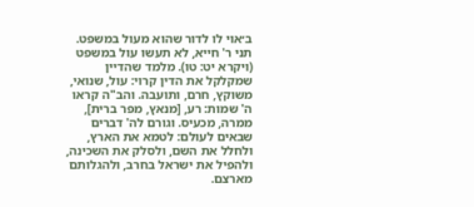ב׳אוי לו לדור שהוא מעול במשפט. תני ר' חייא, לא תעשו עול במשפט (ויקרא יט: טו). מלמד שהדיין שמקלקל את הדין קרוי: עול, שנואי, משוקץ, חרם, ותועבה. והב"ה קראו ה' שמות: רע, [מנאץ, מפר ברית], ממרה, מכעיס. וגורם לה' דברים שבאים לעולם: לטמא את הארץ, ולחלל את השם, ולסלק את השכינה, ולהפיל את ישראל בחרב, ולהגלותם מארצם.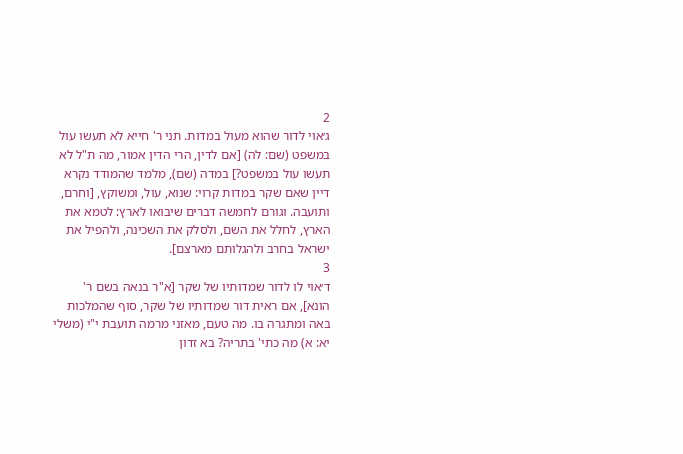2
ג׳אוי לדור שהוא מעול במדות. תני ר' חייא לא תעשו עול במשפט (שם: לה) [אם לדין, הרי הדין אמור, מה ת"ל לא תעשו עול במשפט?] במדה (שם), מלמד שהמודד נקרא דיין שאם שקר במדות קרוי: שנוא, עול, ומשוקץ, [וחרם, ותועבה. וגורם לחמשה דברים שיבואו לארץ: לטמא את הארץ, לחלל את השם, ולסלק את השכינה, ולהפיל את ישראל בחרב ולהגלותם מארצם].
3
ד׳אוי לו לדור שמדותיו של שקר [א"ר בנאה בשם ר' הונא], אם ראית דור שמדותיו של שקר, סוף שהמלכות באה ומתגרה בו. מה טעם, מאזני מרמה תועבת י"י (משלי יא: א) מה כתי' בתריה? בא זדון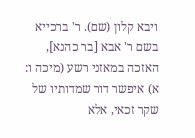ויבא קלון (שם). ר' ברכייא בשם ר' אבא [בר כהנא], האזכה במאזני רשע (מיכה ו: א) איפשר דור שמדותיו של שקר זכאי, אלא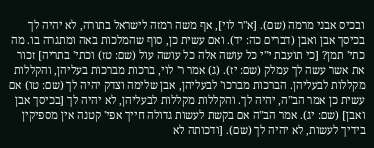ובכיס אבני מרמה (שם). [א"ר לוי], אף משה רמזה לישראל בתורה, לא יהיה לך בכיסך אבן ואבן (דברים כה: יד). ואם עשית כן, סוף שהמלכות באה ומתגרה בו. מה כתי' תמן? [כי תועבת י"י כל עושה אלה כל עושה עול (שם: טז) וכתי' בתריה] זכור את אשר עשה לך עמלק (שם: יז). (ג) אמר ר' לוי, ברכות מברכות בעליהן, והקללות מקללות לבעליהן. הברכות מברכו' לבעליהן, אבן שלימה וצדק יהיה לך (שם: טו) אם עשית כן אמר הב"ה, יהיה לך. והקללות מקללות לבעליהן, לא יהיה לך [בכיסך אבן ואבן] (שם: יג). אמר הב"ה אם בקשת לעשות גדולה חייך אפי' קטנה אין מספיקין בידיך לעשות, לא יהיה לך (שם). [ודכותה לא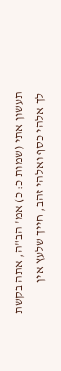תעשון אתי (שמות כ: כ) אמ' הב"ה, אתה בקשת לך אלהי כסף ואלהי זהב, חייך שלעץ אין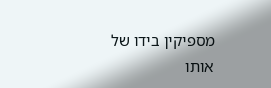מספיקין בידו של אותו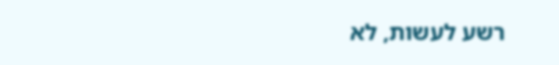רשע לעשות, לא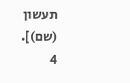תעשון (שם)].
4